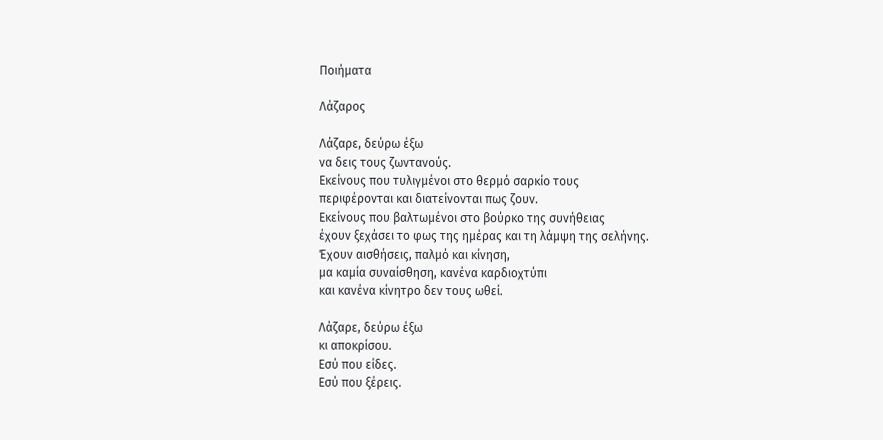Ποιήματα

Λάζαρος

Λάζαρε, δεύρω έξω
να δεις τους ζωντανούς.
Εκείνους που τυλιγμένοι στο θερμό σαρκίο τους
περιφέρονται και διατείνονται πως ζουν.
Εκείνους που βαλτωμένοι στο βούρκο της συνήθειας
έχουν ξεχάσει το φως της ημέρας και τη λάμψη της σελήνης.
Έχουν αισθήσεις, παλμό και κίνηση,
μα καμία συναίσθηση, κανένα καρδιοχτύπι
και κανένα κίνητρο δεν τους ωθεί.

Λάζαρε, δεύρω έξω
κι αποκρίσου.
Εσύ που είδες.
Εσύ που ξέρεις.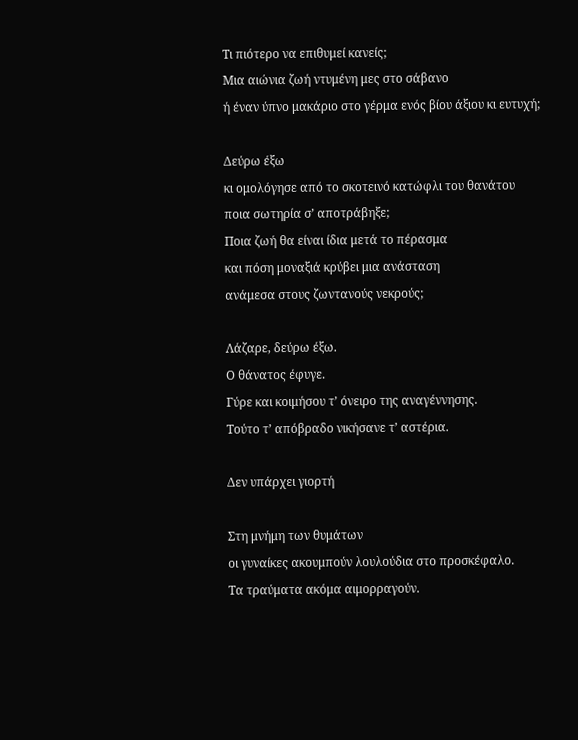Τι πιότερο να επιθυμεί κανείς;
Μια αιώνια ζωή ντυμένη μες στο σάβανο
ή έναν ύπνο μακάριο στο γέρμα ενός βίου άξιου κι ευτυχή;

Δεύρω έξω
κι ομολόγησε από το σκοτεινό κατώφλι του θανάτου
ποια σωτηρία σ’ αποτράβηξε;
Ποια ζωή θα είναι ίδια μετά το πέρασμα
και πόση μοναξιά κρύβει μια ανάσταση
ανάμεσα στους ζωντανούς νεκρούς;

Λάζαρε, δεύρω έξω.
Ο θάνατος έφυγε.
Γύρε και κοιμήσου τ’ όνειρο της αναγέννησης.
Τούτο τ’ απόβραδο νικήσανε τ’ αστέρια.

Δεν υπάρχει γιορτή

Στη μνήμη των θυμάτων
οι γυναίκες ακουμπούν λουλούδια στο προσκέφαλο.
Τα τραύματα ακόμα αιμορραγούν.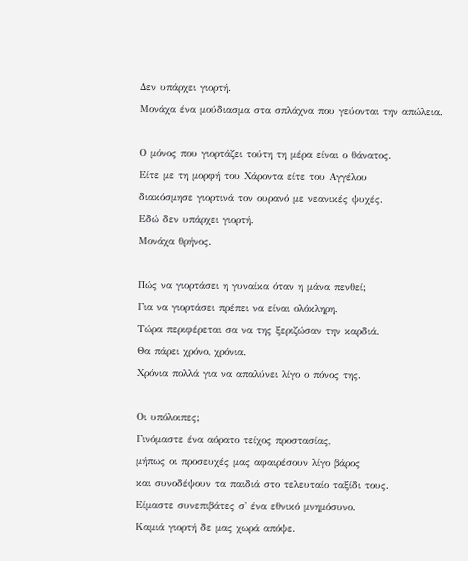Δεν υπάρχει γιορτή.
Μονάχα ένα μούδιασμα στα σπλάχνα που γεύονται την απώλεια.

Ο μόνος που γιορτάζει τούτη τη μέρα είναι ο θάνατος.
Είτε με τη μορφή του Χάροντα είτε του Αγγέλου
διακόσμησε γιορτινά τον ουρανό με νεανικές ψυχές.
Εδώ δεν υπάρχει γιορτή.
Μονάχα θρήνος.

Πώς να γιορτάσει η γυναίκα όταν η μάνα πενθεί;
Για να γιορτάσει πρέπει να είναι ολόκληρη.
Τώρα περιφέρεται σα να της ξεριζώσαν την καρδιά.
Θα πάρει χρόνο, χρόνια.
Χρόνια πολλά για να απαλύνει λίγο ο πόνος της.

Οι υπόλοιπες;
Γινόμαστε ένα αόρατο τείχος προστασίας,
μήπως οι προσευχές μας αφαιρέσουν λίγο βάρος
και συνοδέψουν τα παιδιά στο τελευταίο ταξίδι τους.
Είμαστε συνεπιβάτες σ' ένα εθνικό μνημόσυνο.
Καμιά γιορτή δε μας χωρά απόψε.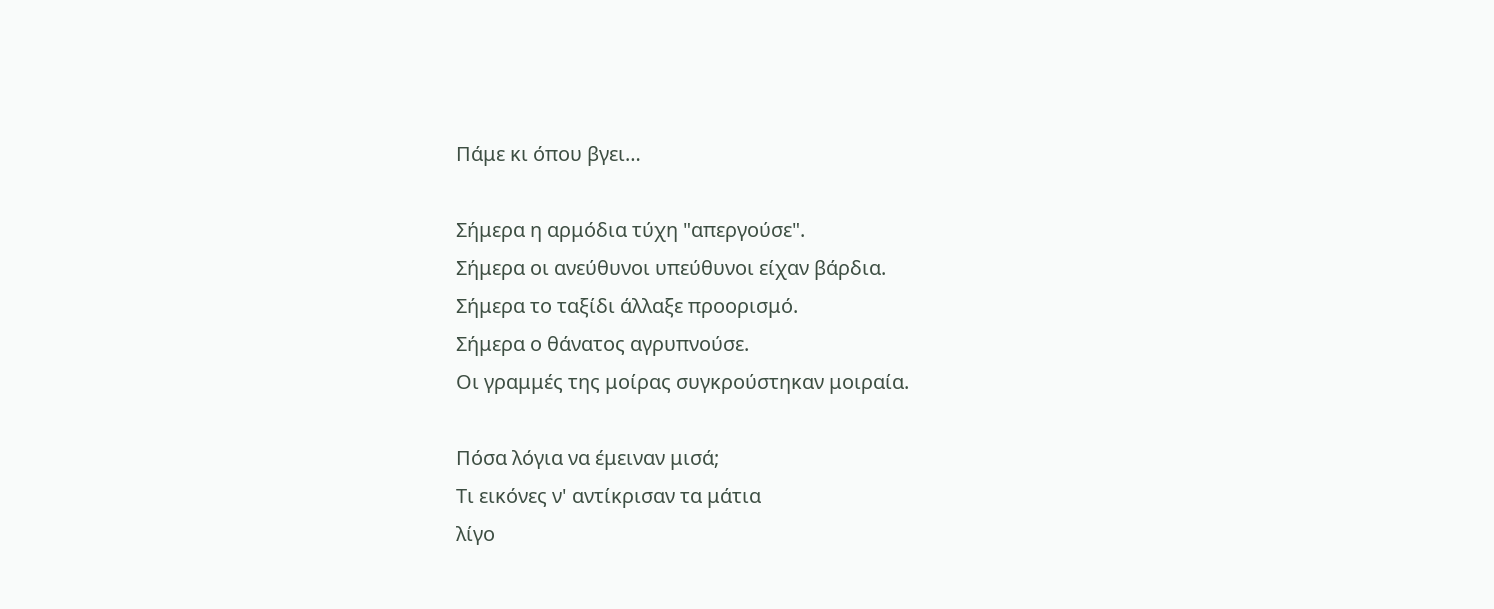Πάμε κι όπου βγει…

Σήμερα η αρμόδια τύχη "απεργούσε".
Σήμερα οι ανεύθυνοι υπεύθυνοι είχαν βάρδια.
Σήμερα το ταξίδι άλλαξε προορισμό.
Σήμερα ο θάνατος αγρυπνούσε.
Οι γραμμές της μοίρας συγκρούστηκαν μοιραία.

Πόσα λόγια να έμειναν μισά;
Τι εικόνες ν' αντίκρισαν τα μάτια
λίγο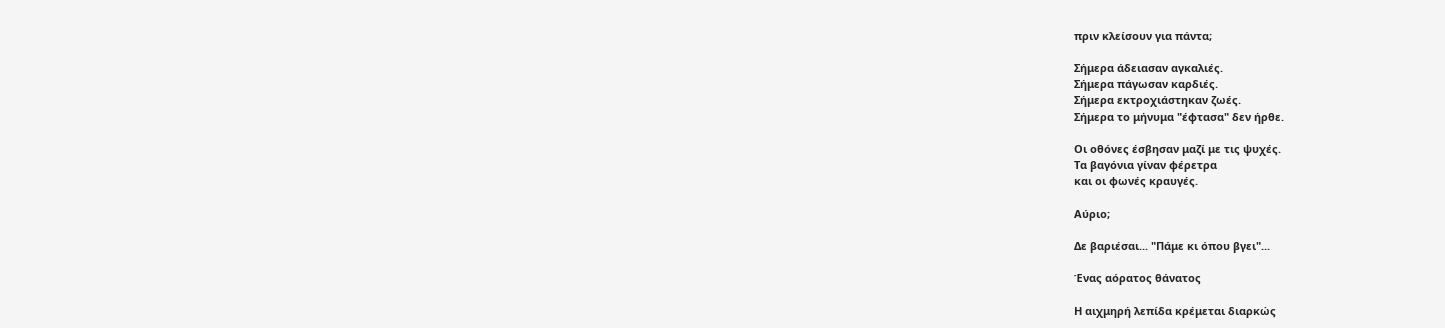πριν κλείσουν για πάντα;

Σήμερα άδειασαν αγκαλιές.
Σήμερα πάγωσαν καρδιές.
Σήμερα εκτροχιάστηκαν ζωές.
Σήμερα το μήνυμα "έφτασα" δεν ήρθε.

Οι οθόνες έσβησαν μαζί με τις ψυχές.
Τα βαγόνια γίναν φέρετρα
και οι φωνές κραυγές.

Αύριο;

Δε βαριέσαι... "Πάμε κι όπου βγει"...

Ένας αόρατος θάνατος

Η αιχμηρή λεπίδα κρέμεται διαρκώς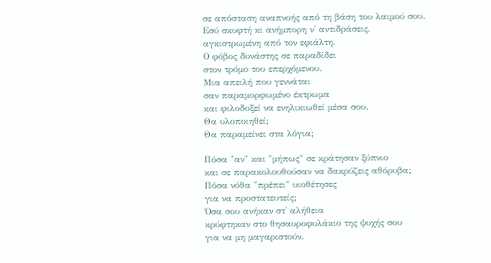σε απόσταση αναπνοής από τη βάση του λαιμού σου.
Εσύ σκυφτή κι ανήμπορη ν' αντιδράσεις,
αγκιστρωμένη από τον εφιάλτη.
Ο φόβος δυνάστης σε παραδίδει
στον τρόμο του επερχόμενου.
Μια απειλή που γεννάται
σαν παραμορφωμένο έκτρωμα
και φιλοδοξεί να ενηλικιωθεί μέσα σου.
Θα υλοποιηθεί;
Θα παραμείνει στα λόγια;

Πόσα "αν" και "μήπως" σε κράτησαν ξύπνιο
και σε παρακολουθούσαν να δακρύζεις αθόρυβα;
Πόσα νόθα "πρέπει" υιοθέτησες
για να προστατευτείς;
Όσα σου ανήκαν στ' αλήθεια
κρύφτηκαν στο θησαυροφυλάκιο της ψυχής σου
για να μη μαγαριστούν.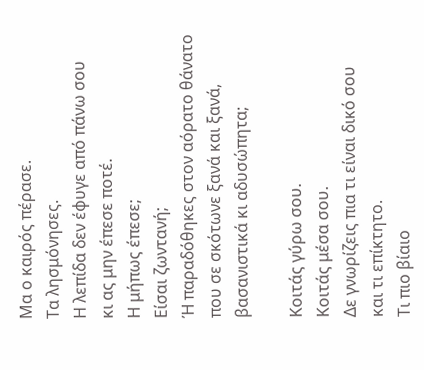Μα ο καιρός πέρασε.
Τα λησμόνησες.
Η λεπίδα δεν έφυγε από πάνω σου
κι ας μην έπεσε ποτέ.
Η μήπως έπεσε;
Είσαι ζωντανή;
Ή παραδόθηκες στον αόρατο θάνατο
που σε σκότωνε ξανά και ξανά,
βασανιστικά κι αδυσώπητα;

Κοιτάς γύρω σου.
Κοιτάς μέσα σου.
Δε γνωρίζεις πια τι είναι δικό σου
και τι επίκτητο.
Τι πιο βίαιο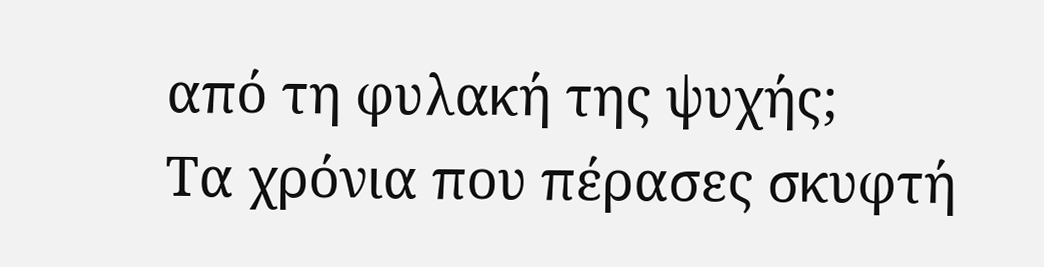από τη φυλακή της ψυχής;
Τα χρόνια που πέρασες σκυφτή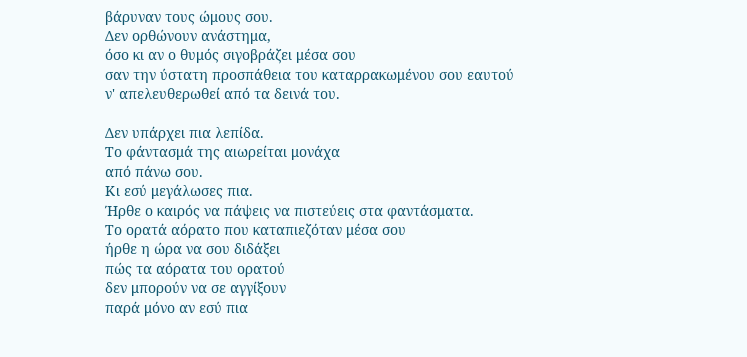βάρυναν τους ώμους σου.
Δεν ορθώνουν ανάστημα,
όσο κι αν ο θυμός σιγοβράζει μέσα σου
σαν την ύστατη προσπάθεια του καταρρακωμένου σου εαυτού
ν' απελευθερωθεί από τα δεινά του.

Δεν υπάρχει πια λεπίδα.
Το φάντασμά της αιωρείται μονάχα
από πάνω σου.
Κι εσύ μεγάλωσες πια.
Ήρθε ο καιρός να πάψεις να πιστεύεις στα φαντάσματα.
Το ορατά αόρατο που καταπιεζόταν μέσα σου
ήρθε η ώρα να σου διδάξει
πώς τα αόρατα του ορατού
δεν μπορούν να σε αγγίξουν
παρά μόνο αν εσύ πια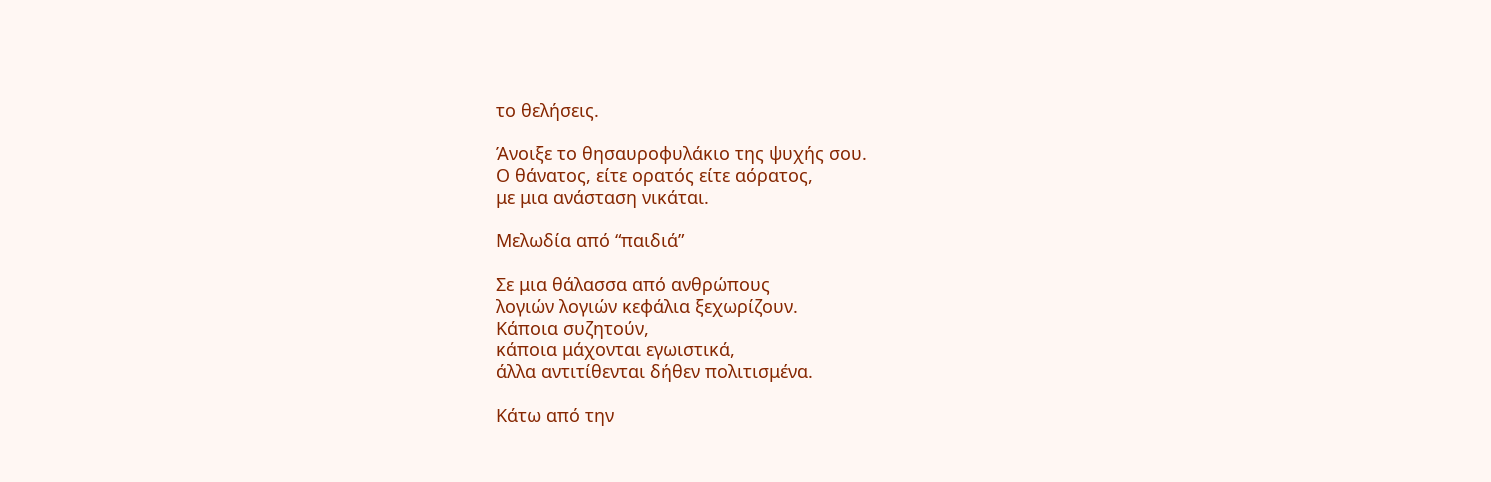το θελήσεις.

Άνοιξε το θησαυροφυλάκιο της ψυχής σου.
Ο θάνατος, είτε ορατός είτε αόρατος,
με μια ανάσταση νικάται.

Μελωδία από “παιδιά”

Σε μια θάλασσα από ανθρώπους
λογιών λογιών κεφάλια ξεχωρίζουν.
Κάποια συζητούν,
κάποια μάχονται εγωιστικά,
άλλα αντιτίθενται δήθεν πολιτισμένα.

Κάτω από την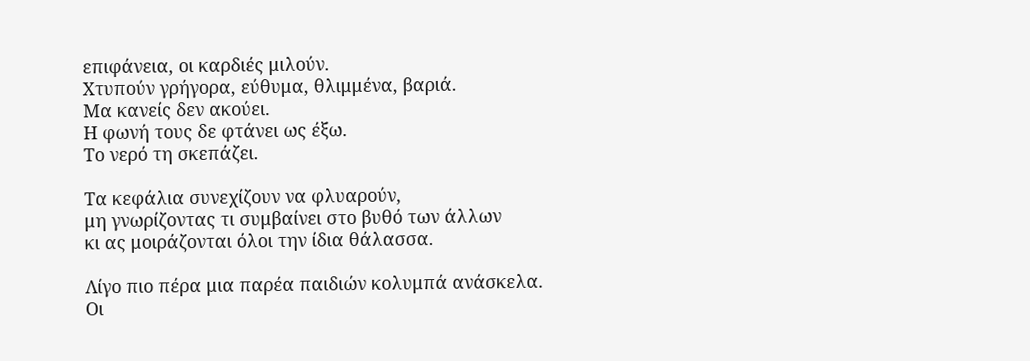επιφάνεια, οι καρδιές μιλούν.
Χτυπούν γρήγορα, εύθυμα, θλιμμένα, βαριά.
Μα κανείς δεν ακούει.
Η φωνή τους δε φτάνει ως έξω.
Το νερό τη σκεπάζει.

Τα κεφάλια συνεχίζουν να φλυαρούν,
μη γνωρίζοντας τι συμβαίνει στο βυθό των άλλων
κι ας μοιράζονται όλοι την ίδια θάλασσα.

Λίγο πιο πέρα μια παρέα παιδιών κολυμπά ανάσκελα.
Οι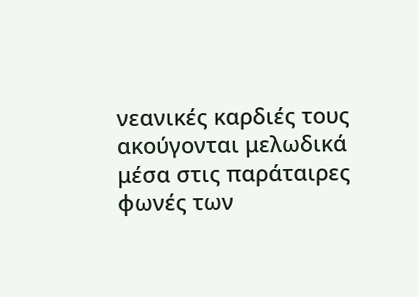νεανικές καρδιές τους ακούγονται μελωδικά
μέσα στις παράταιρες φωνές των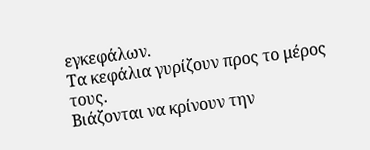εγκεφάλων.
Τα κεφάλια γυρίζουν προς το μέρος τους.
Βιάζονται να κρίνουν την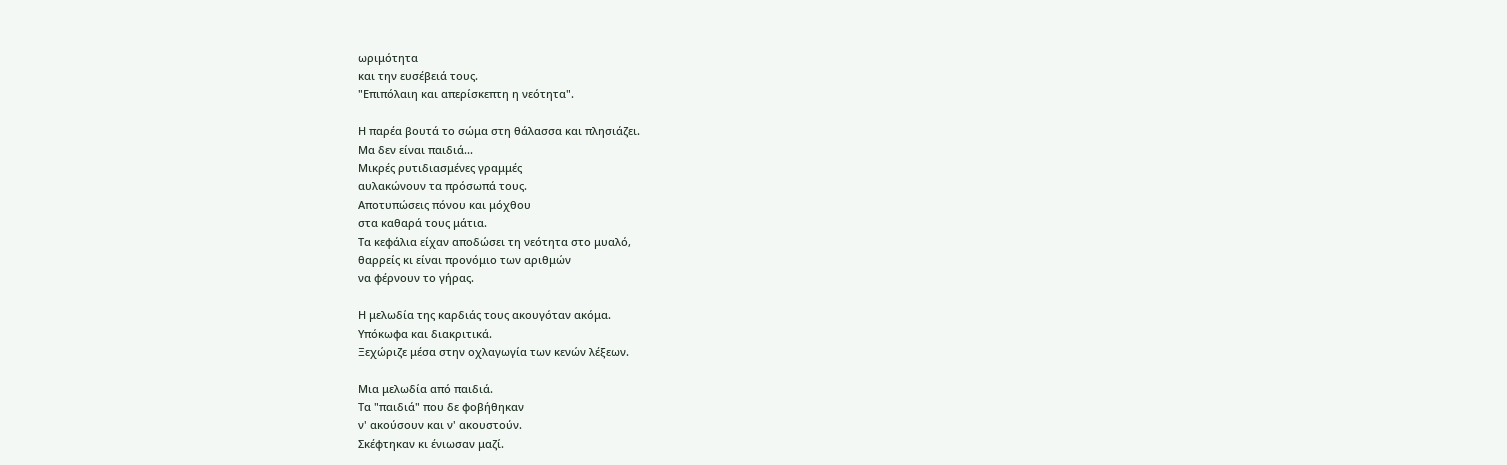ωριμότητα
και την ευσέβειά τους.
"Επιπόλαιη και απερίσκεπτη η νεότητα".

Η παρέα βουτά το σώμα στη θάλασσα και πλησιάζει.
Μα δεν είναι παιδιά...
Μικρές ρυτιδιασμένες γραμμές
αυλακώνουν τα πρόσωπά τους.
Αποτυπώσεις πόνου και μόχθου
στα καθαρά τους μάτια.
Τα κεφάλια είχαν αποδώσει τη νεότητα στο μυαλό,
θαρρείς κι είναι προνόμιο των αριθμών
να φέρνουν το γήρας.

Η μελωδία της καρδιάς τους ακουγόταν ακόμα.
Υπόκωφα και διακριτικά.
Ξεχώριζε μέσα στην οχλαγωγία των κενών λέξεων.

Μια μελωδία από παιδιά.
Τα "παιδιά" που δε φοβήθηκαν
ν' ακούσουν και ν' ακουστούν.
Σκέφτηκαν κι ένιωσαν μαζί.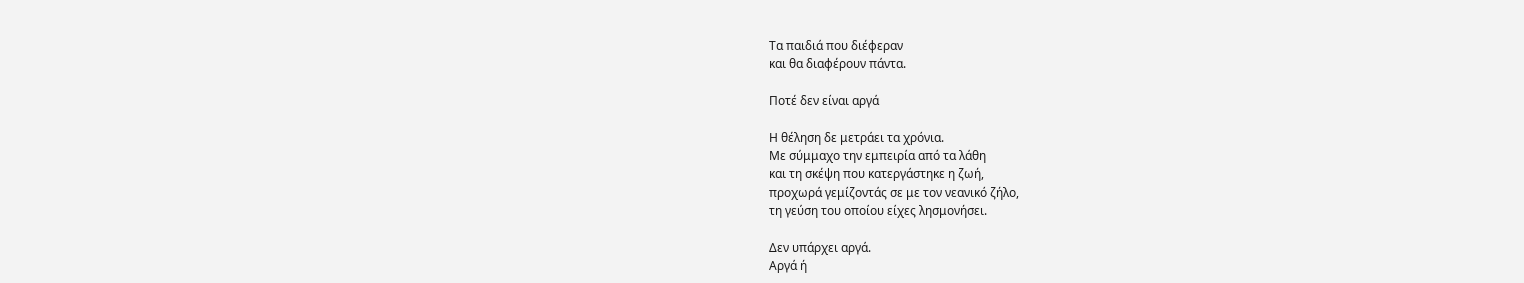Τα παιδιά που διέφεραν
και θα διαφέρουν πάντα.

Ποτέ δεν είναι αργά

Η θέληση δε μετράει τα χρόνια.
Με σύμμαχο την εμπειρία από τα λάθη
και τη σκέψη που κατεργάστηκε η ζωή,
προχωρά γεμίζοντάς σε με τον νεανικό ζήλο,
τη γεύση του οποίου είχες λησμονήσει.

Δεν υπάρχει αργά.
Αργά ή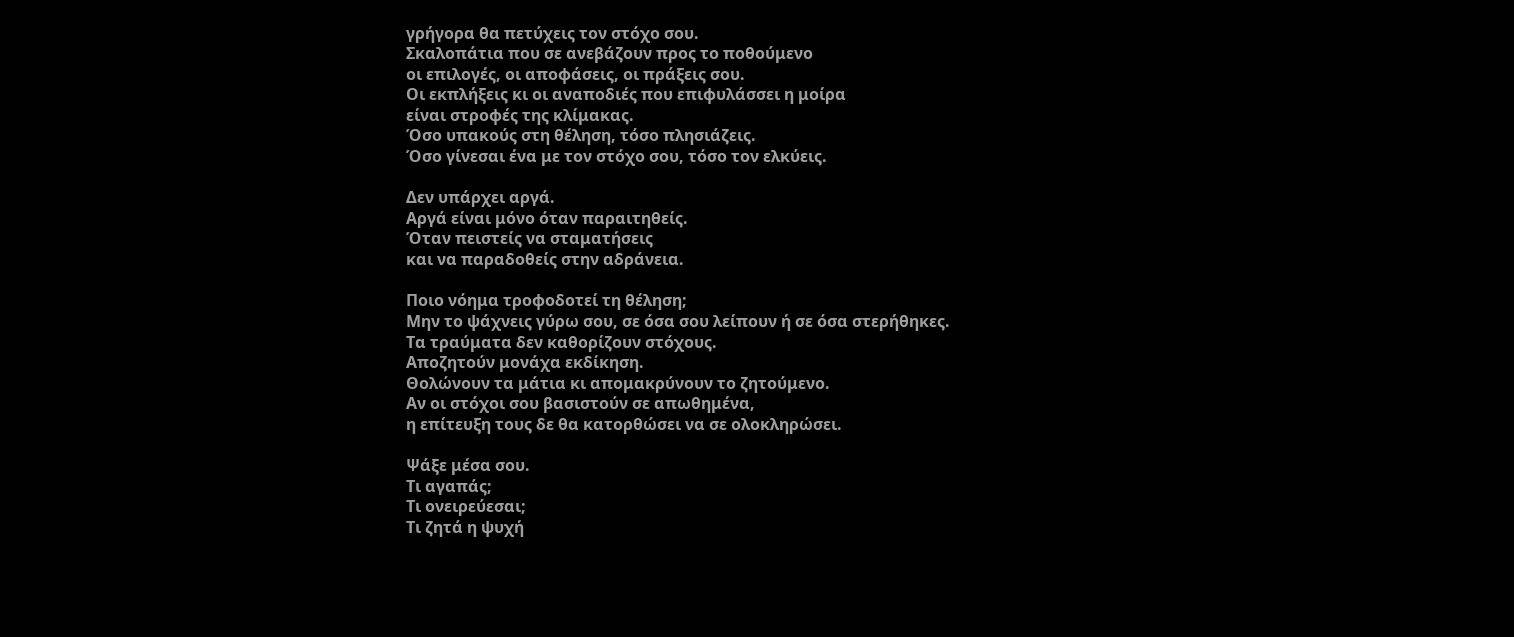γρήγορα θα πετύχεις τον στόχο σου.
Σκαλοπάτια που σε ανεβάζουν προς το ποθούμενο
οι επιλογές, οι αποφάσεις, οι πράξεις σου.
Οι εκπλήξεις κι οι αναποδιές που επιφυλάσσει η μοίρα
είναι στροφές της κλίμακας.
Όσο υπακούς στη θέληση, τόσο πλησιάζεις.
Όσο γίνεσαι ένα με τον στόχο σου, τόσο τον ελκύεις.

Δεν υπάρχει αργά.
Αργά είναι μόνο όταν παραιτηθείς.
Όταν πειστείς να σταματήσεις
και να παραδοθείς στην αδράνεια.

Ποιο νόημα τροφοδοτεί τη θέληση;
Μην το ψάχνεις γύρω σου, σε όσα σου λείπουν ή σε όσα στερήθηκες.
Τα τραύματα δεν καθορίζουν στόχους.
Αποζητούν μονάχα εκδίκηση.
Θολώνουν τα μάτια κι απομακρύνουν το ζητούμενο.
Αν οι στόχοι σου βασιστούν σε απωθημένα,
η επίτευξη τους δε θα κατορθώσει να σε ολοκληρώσει.

Ψάξε μέσα σου.
Τι αγαπάς;
Τι ονειρεύεσαι;
Τι ζητά η ψυχή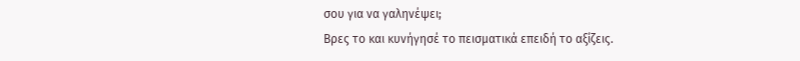σου για να γαληνέψει;
Βρες το και κυνήγησέ το πεισματικά επειδή το αξίζεις.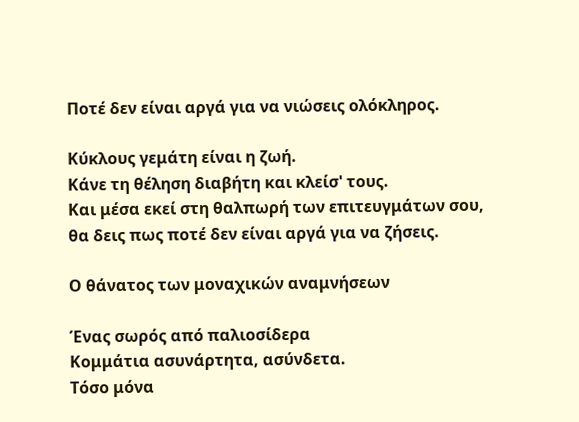Ποτέ δεν είναι αργά για να νιώσεις ολόκληρος.

Κύκλους γεμάτη είναι η ζωή.
Κάνε τη θέληση διαβήτη και κλείσ' τους.
Και μέσα εκεί στη θαλπωρή των επιτευγμάτων σου,
θα δεις πως ποτέ δεν είναι αργά για να ζήσεις.

Ο θάνατος των μοναχικών αναμνήσεων

Ένας σωρός από παλιοσίδερα
Κομμάτια ασυνάρτητα, ασύνδετα.
Τόσο μόνα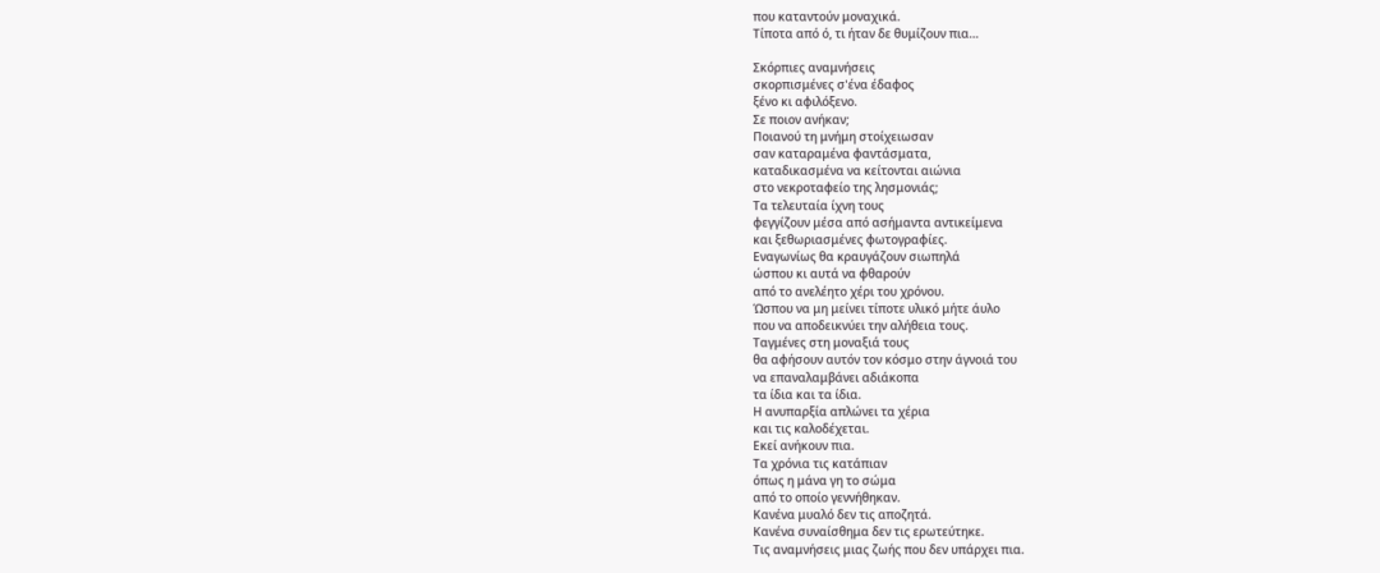που καταντούν μοναχικά.
Τίποτα από ό, τι ήταν δε θυμίζουν πια…

Σκόρπιες αναμνήσεις
σκορπισμένες σ'ένα έδαφος
ξένο κι αφιλόξενο.
Σε ποιον ανήκαν;
Ποιανού τη μνήμη στοίχειωσαν
σαν καταραμένα φαντάσματα,
καταδικασμένα να κείτονται αιώνια
στο νεκροταφείο της λησμονιάς;
Τα τελευταία ίχνη τους
φεγγίζουν μέσα από ασήμαντα αντικείμενα
και ξεθωριασμένες φωτογραφίες.
Εναγωνίως θα κραυγάζουν σιωπηλά
ώσπου κι αυτά να φθαρούν
από το ανελέητο χέρι του χρόνου.
Ώσπου να μη μείνει τίποτε υλικό μήτε άυλο
που να αποδεικνύει την αλήθεια τους.
Ταγμένες στη μοναξιά τους
θα αφήσουν αυτόν τον κόσμο στην άγνοιά του
να επαναλαμβάνει αδιάκοπα
τα ίδια και τα ίδια.
Η ανυπαρξία απλώνει τα χέρια
και τις καλοδέχεται.
Εκεί ανήκουν πια.
Τα χρόνια τις κατάπιαν
όπως η μάνα γη το σώμα
από το οποίο γεννήθηκαν.
Κανένα μυαλό δεν τις αποζητά.
Κανένα συναίσθημα δεν τις ερωτεύτηκε.
Τις αναμνήσεις μιας ζωής που δεν υπάρχει πια.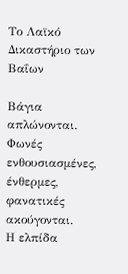Το Λαϊκό Δικαστήριο των Βαΐων

Βάγια απλώνονται.
Φωνές ενθουσιασμένες, ένθερμες, φανατικές ακούγονται.
Η ελπίδα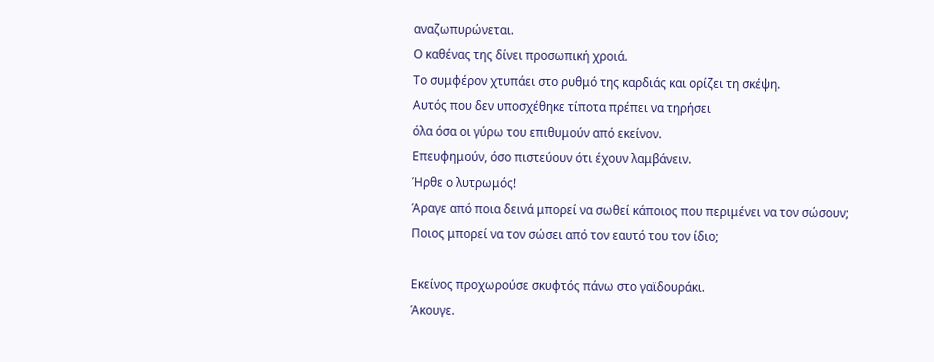αναζωπυρώνεται.
Ο καθένας της δίνει προσωπική χροιά.
Το συμφέρον χτυπάει στο ρυθμό της καρδιάς και ορίζει τη σκέψη.
Αυτός που δεν υποσχέθηκε τίποτα πρέπει να τηρήσει
όλα όσα οι γύρω του επιθυμούν από εκείνον.
Επευφημούν, όσο πιστεύουν ότι έχουν λαμβάνειν.
Ήρθε ο λυτρωμός!
Άραγε από ποια δεινά μπορεί να σωθεί κάποιος που περιμένει να τον σώσουν;
Ποιος μπορεί να τον σώσει από τον εαυτό του τον ίδιο;

Εκείνος προχωρούσε σκυφτός πάνω στο γαϊδουράκι.
Άκουγε.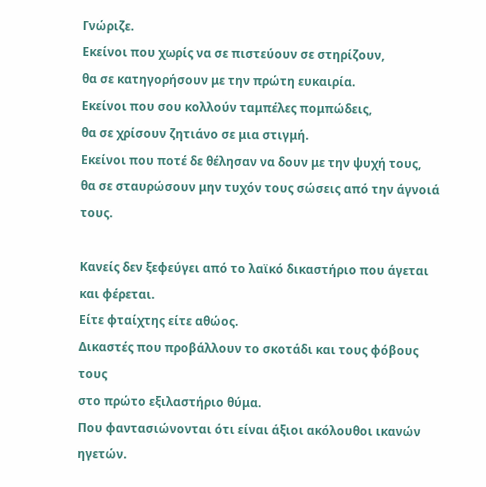Γνώριζε.
Εκείνοι που χωρίς να σε πιστεύουν σε στηρίζουν,
θα σε κατηγορήσουν με την πρώτη ευκαιρία.
Εκείνοι που σου κολλούν ταμπέλες πομπώδεις,
θα σε χρίσουν ζητιάνο σε μια στιγμή.
Εκείνοι που ποτέ δε θέλησαν να δουν με την ψυχή τους,
θα σε σταυρώσουν μην τυχόν τους σώσεις από την άγνοιά τους.

Κανείς δεν ξεφεύγει από το λαϊκό δικαστήριο που άγεται και φέρεται.
Είτε φταίχτης είτε αθώος.
Δικαστές που προβάλλουν το σκοτάδι και τους φόβους τους
στο πρώτο εξιλαστήριο θύμα.
Που φαντασιώνονται ότι είναι άξιοι ακόλουθοι ικανών ηγετών.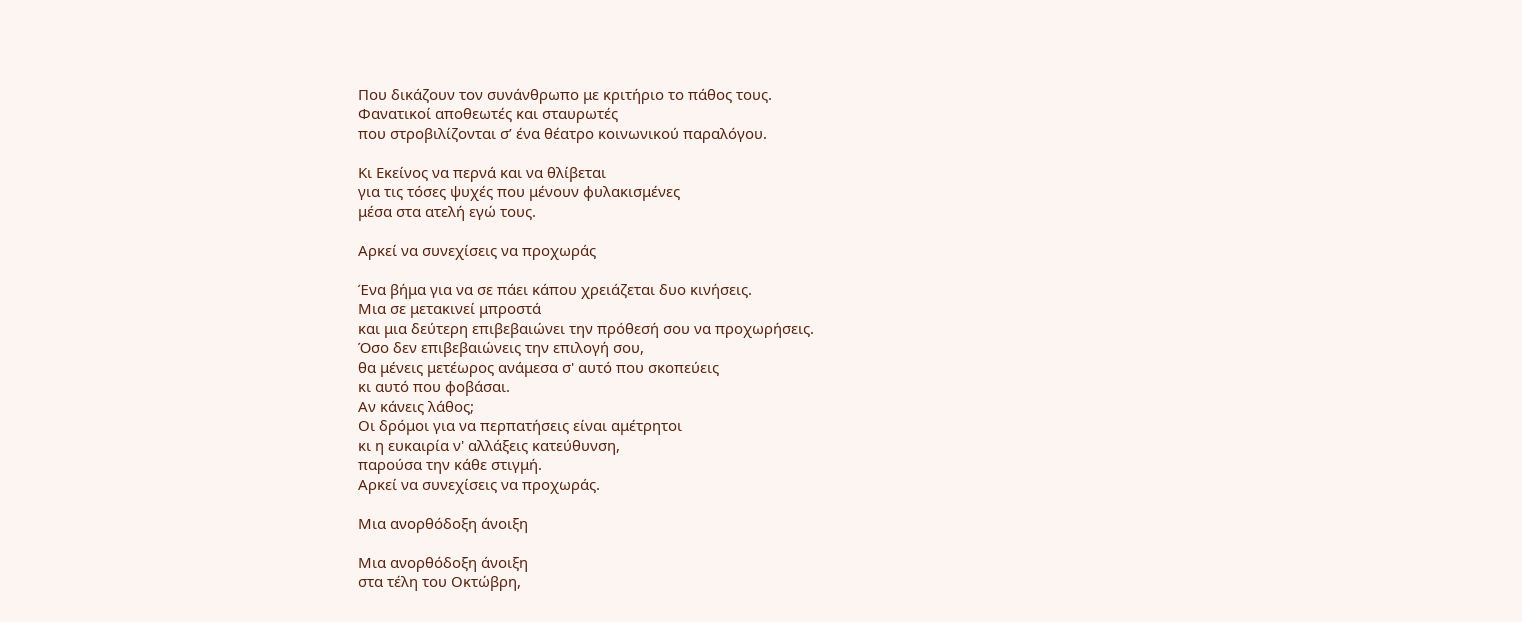Που δικάζουν τον συνάνθρωπο με κριτήριο το πάθος τους.
Φανατικοί αποθεωτές και σταυρωτές
που στροβιλίζονται σ’ ένα θέατρο κοινωνικού παραλόγου.

Κι Εκείνος να περνά και να θλίβεται
για τις τόσες ψυχές που μένουν φυλακισμένες
μέσα στα ατελή εγώ τους.

Αρκεί να συνεχίσεις να προχωράς

Ένα βήμα για να σε πάει κάπου χρειάζεται δυο κινήσεις.
Μια σε μετακινεί μπροστά
και μια δεύτερη επιβεβαιώνει την πρόθεσή σου να προχωρήσεις.
Όσο δεν επιβεβαιώνεις την επιλογή σου,
θα μένεις μετέωρος ανάμεσα σ' αυτό που σκοπεύεις
κι αυτό που φοβάσαι.
Αν κάνεις λάθος;
Οι δρόμοι για να περπατήσεις είναι αμέτρητοι
κι η ευκαιρία ν' αλλάξεις κατεύθυνση,
παρούσα την κάθε στιγμή.
Αρκεί να συνεχίσεις να προχωράς.

Μια ανορθόδοξη άνοιξη

Μια ανορθόδοξη άνοιξη
στα τέλη του Οκτώβρη,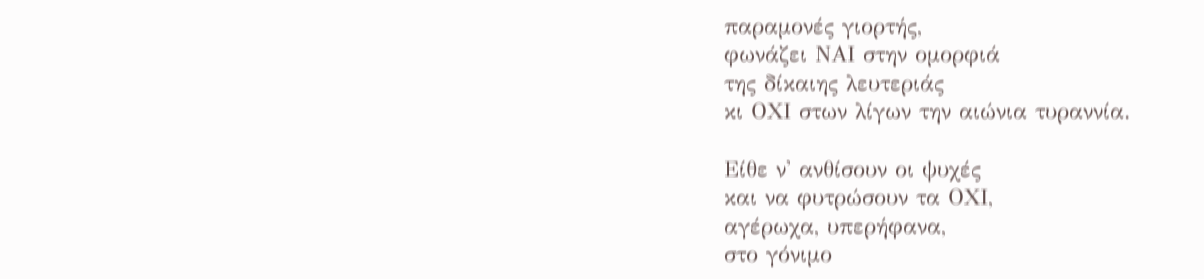παραμονές γιορτής,
φωνάζει ΝΑΙ στην ομορφιά
της δίκαιης λευτεριάς
κι ΟΧΙ στων λίγων την αιώνια τυραννία.

Είθε ν' ανθίσουν οι ψυχές
και να φυτρώσουν τα ΟΧΙ,
αγέρωχα, υπερήφανα,
στο γόνιμο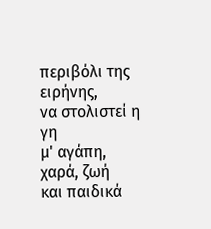περιβόλι της ειρήνης,
να στολιστεί η γη
μ' αγάπη, χαρά, ζωή
και παιδικά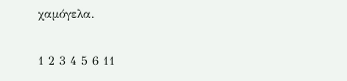χαμόγελα.

1 2 3 4 5 6 11